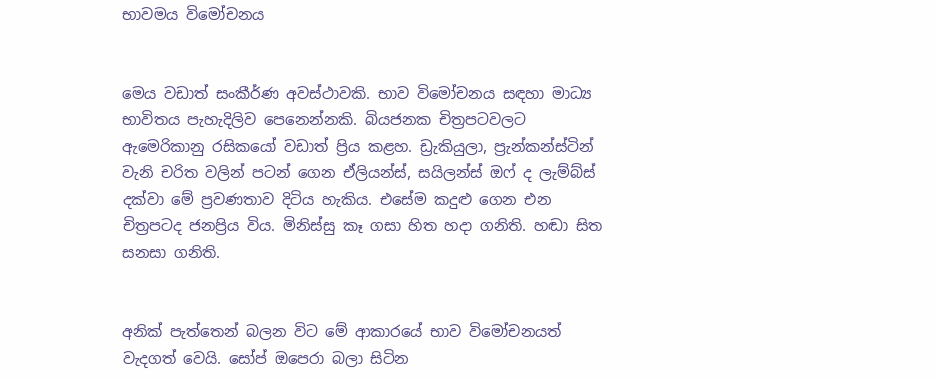භාවමය විමෝචනය


මෙය වඩාත් සංකීර්ණ අවස්‌ථාවකි. භාව විමෝචනය සඳහා මාධ්‍ය භාවිතය පැහැදිලිව පෙනෙන්නකි. බියජනක චිත්‍රපටවලට ඇමෙරිකානු රසිකයෝ වඩාත් ප්‍රිය කළහ. ඩ්‍රැකියුලා, ප්‍රැන්කන්ස්‌ටින් වැනි චරිත වලින් පටන් ගෙන ඒලියන්ස්‌, සයිලන්ස්‌ ඔෆ් ද ලැම්බ්ස්‌ දක්‌වා මේ ප්‍රවණතාව දිටිය හැකිය. එසේම කදුළු ගෙන එන චිත්‍රපටද ජනප්‍රිය විය. මිනිස්‌සු කෑ ගසා හිත හදා ගනිති. හඬා සිත සනසා ගනිති.


අනික්‌ පැත්තෙන් බලන විට මේ ආකාරයේ භාව විමෝචනයත් වැදගත් වෙයි. සෝප් ඔපෙරා බලා සිටින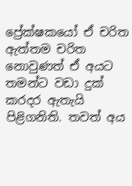ප්‍රේක්‌ෂකයෝ ඒ චරිත ඇත්තම චරිත නොවුණත් ඒ අයට තමන්ට වඩා දුක්‌ කරදර ඇතැයි පිළිගනිති. තවත් අය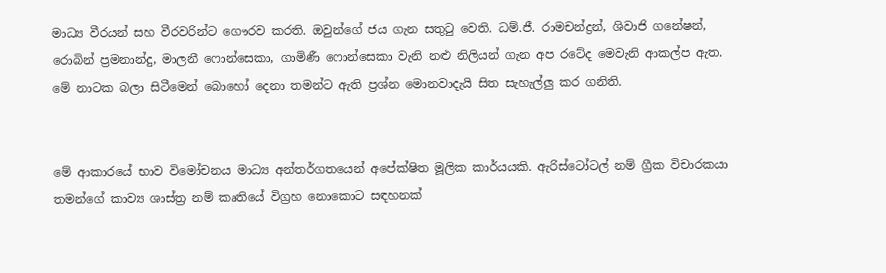මාධ්‍ය වීරයන් සහ වීරවරින්ට ගෞරව කරති. ඔවුන්ගේ ජය ගැන සතුටු වෙති. ධම්.ජී. රාමචන්ද්‍රන්, ශිවාජි ගනේෂන්, රොබින් ප්‍රමනාන්දු, මාලනී ෆොන්සෙකා, ගාමිණී ෆොන්සෙකා වැනි නළු නිලියන් ගැන අප රටේද මෙවැනි ආකල්ප ඇත. මේ නාටක බලා සිටීමෙන් බොහෝ දෙනා තමන්ට ඇති ප්‍රශ්න මොනවාදැයි සිත සැහැල්ලු කර ගනිති.


මේ ආකාරයේ භාව විමෝචනය මාධ්‍ය අන්තර්ගතයෙන් අපේක්‌ෂිත මූලික කාර්යයකි. ඇරිස්‌ටෝටල් නම් ග්‍රීක විචාරකයා තමන්ගේ කාව්‍ය ශාස්‌ත්‍ර නම් කෘතියේ විග්‍රහ නොකොට සඳහනක්‌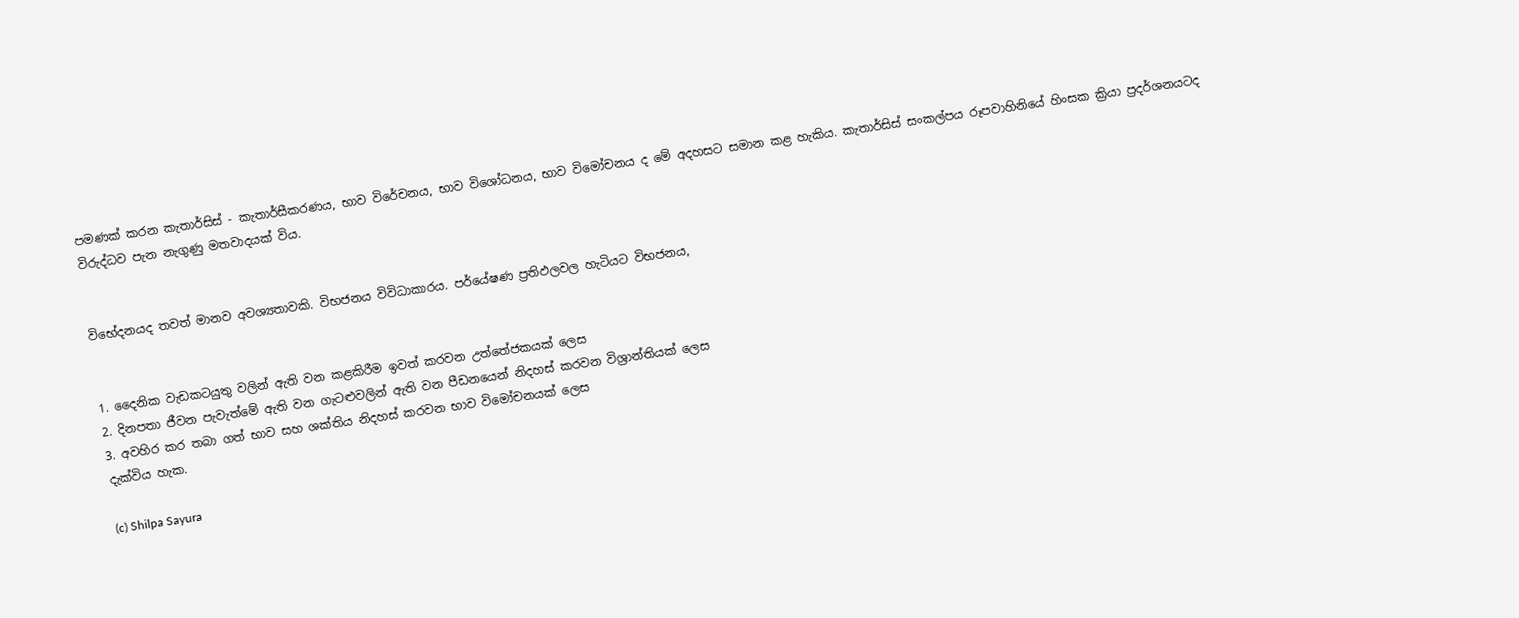පමණක්‌ කරන කැතාර්සිස්‌ - කැතාර්සීකරණය, භාව විරේචනය, භාව විශෝධනය, භාව විමෝචනය ද මේ අදහසට සමාන කළ හැකිය. කැතාර්සිස්‌ සංකල්පය රූපවාහිනියේ හිංසක ක්‍රියා ප්‍රදර්ශනයටද විරුද්ධව පැන නැගුණු මතවාදයක්‌ විය.


විභේදනයද තවත් මානව අවශ්‍යතාවකි. විභජනය විවිධාකාරය. පර්යේෂණ ප්‍රතිඵලවල හැටියට විභජනය,


1. දෛනික වැඩකටයුතු වලින් ඇති වන කළකිරීම ඉවත් කරවන උත්තේජකයක්‌ ලෙස
2. දිනපතා ජීවන පැවැත්මේ ඇති වන ගැටළුවලින් ඇති වන පීඩනයෙන් නිදහස්‌ කරවන විශ්‍රාන්තියක්‌ ලෙස
3. අවහිර කර තබා ගත් භාව සහ ශක්‌තිය නිදහස්‌ කරවන භාව විමෝචනයක්‌ ලෙස
දැක්‌විය හැක.

(c) Shilpa Sayura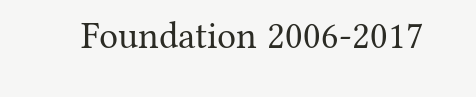Foundation 2006-2017